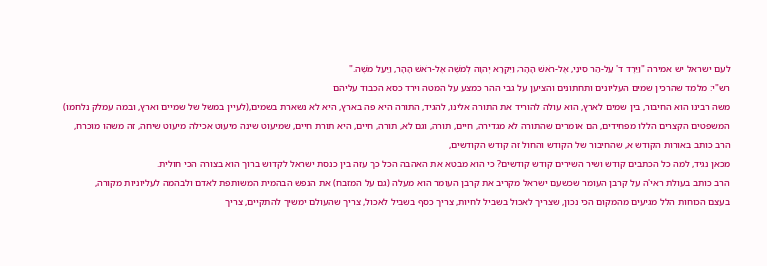לעם ישראל יש אמירה "וַיֵּרֶד ד' עַל-הַר סִינַי, אֶל-רֹאשׁ הָהָר; וַיִּקְרָא יְהוָה לְמֹשֶׁה אֶל-רֹאשׁ הָהָר, וַיַּעַל מֹשֶׁה."
רש"י: מלמד שהרכין שמים העליונים ותחתונים והציען על גבי ההר כמצע על המטה וירד כסא הכבוד עליהם
משה רבינו הוא החיבור, בין שמים לארץ, הוא עולה להוריד את התורה אלינו, להגיד, התורה היא פה בארץ, היא לא נשארת בשמים,(לעיין במשל של שמיים וארץ, ובמה עמלק נלחמו)
המשפטים הקצרים הללו מפחידים, הם אומרים שהתורה לא מגדירה, חיים, תורה, וגם לא, תורה, חיים, היא תורת חיים, שמיעוט שינה מיעוט אכילה מיעוט שיחה, זה משהו מוכרח,
הרב כותב באורות הקודש א, שהחיבור של הקודש והחול זה קודש הקודשים,
מכאן נגיד, למה כל הכתבים קודש ושיר השירים קודש קודשים? כי הוא מבטא את האהבה הכל כך עזה בין כנסת ישראל לקדוש ברוך הוא בצורה הכי חולית.
הרב כותב בעולת ראי'ה על קרבן העומר שכשעם ישראל מקריב את קרבן העומר הוא מעלה (גם על המזבח) את הנפש הבהמית המשותפת לאדם ולבהמה לעליוניות מקורה,
בעצם הכוחות הלל מגיעים מהמקום הכי נכון, שצריך לאכול בשביל לחיות, צריך כסף בשביל לאכול, צריך שהעולם ימשיך להתקיים, צריך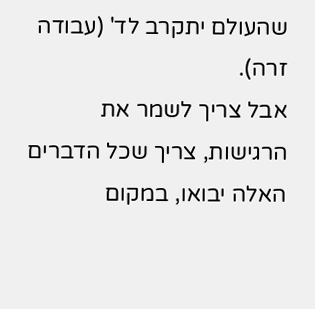שהעולם יתקרב לד' (עבודה זרה).
אבל צריך לשמר את הרגישות, צריך שכל הדברים האלה יבואו, במקום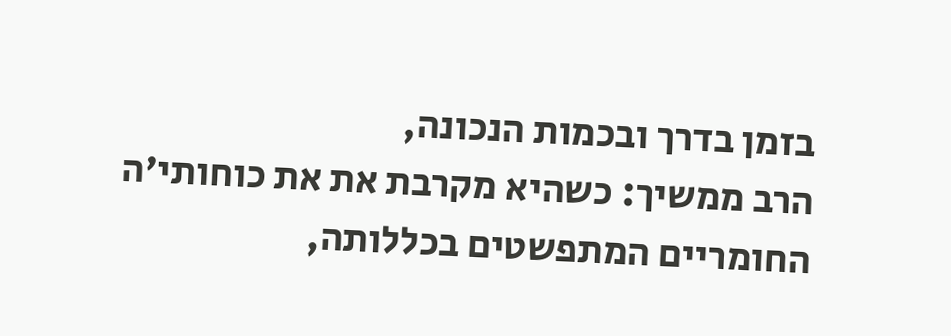בזמן בדרך ובכמות הנכונה,
הרב ממשיך: כשהיא מקרבת את את כוחותי'ה החומריים המתפשטים בכללותה,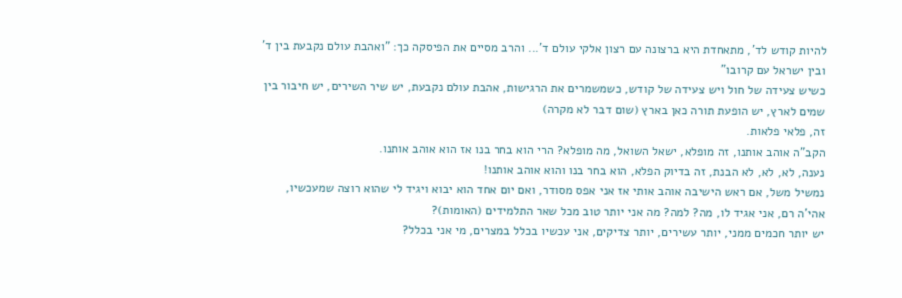להיות קודש לד', מתאחדת היא ברצונה עם רצון אלקי עולם ד'... והרב מסיים את הפיסקה כך: "ואהבת עולם נקבעת בין ד' ובין ישראל עם קרובו"
כשיש צעידה של חול ויש צעידה של קודש, כשמשמרים את הרגישות, אהבת עולם נקבעת, יש שיר השירים, יש חיבור בין שמים לארץ, יש הופעת תורה כאן בארץ (שום דבר לא מקרה)
זה, פלאי פלאות.
הקב"ה אוהב אותנו, זה מופלא, ישאל השואל, מה מופלא? הרי הוא בחר בנו אז הוא אוהב אותנו.
נענה, לא, לא, לא הבנת, זה בדיוק הפלא, הוא בחר בנו והוא אוהב אותנו!
נמשיל משל, אם ראש הישיבה אוהב אותי אז אני אפס מסודר, ואם יום אחד הוא יבוא ויגיד לי שהוא רוצה שמעכשיו, אהי'ה רם, אני אגיד לו, מה? למה? מה אני יותר טוב מכל שאר התלמידים (האומות)?
יש יותר חכמים ממני, יותר עשירים, יותר צדיקים, אני עכשיו בכלל במצרים, מי אני בכלל?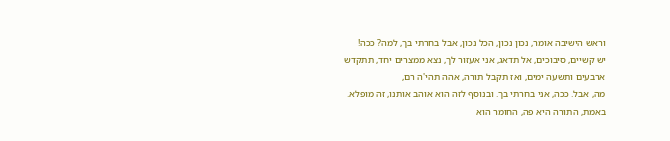וראש הישיבה אומר, נכון נכון, הכל נכון, אבל בחרתי בך, למה? ככה!
יש קשיים, סיבוכים, אל תדאג, אני אעזור לך, נצא ממצרים יחד, תתקדש ארבעים ותשעה ימים, ואז תקבל תורה, אהה תהי'ה רם,
מה, אבל. ככה, אני בחרתי בך. ובנוסף לזה הוא אוהב אותנו, זה מופלא.
באמת, התורה היא פה, החומר הוא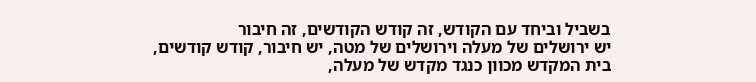בשביל וביחד עם הקודש, זה קודש הקודשים, זה חיבור
יש ירושלים של מעלה וירושלים של מטה, יש חיבור, קודש קודשים,
בית המקדש מכוון כנגד מקדש של מעלה,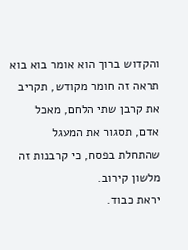והקדוש ברוך הוא אומר בוא בוא תראה זה חומר מקודש, תקריב את קרבן שתי הלחם, מאכל אדם, תסגור את המעגל שהתחלת בפסח, כי קרבנות זה מלשון קירוב.
יראת כבוד.